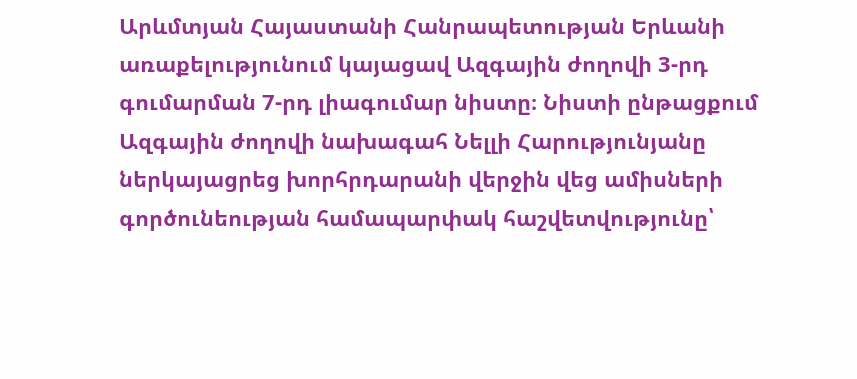Արևմտյան Հայաստանի Հանրապետության Երևանի առաքելությունում կայացավ Ազգային ժողովի 3-րդ գումարման 7-րդ լիագումար նիստը։ Նիստի ընթացքում Ազգային ժողովի նախագահ Նելլի Հարությունյանը ներկայացրեց խորհրդարանի վերջին վեց ամիսների գործունեության համապարփակ հաշվետվությունը՝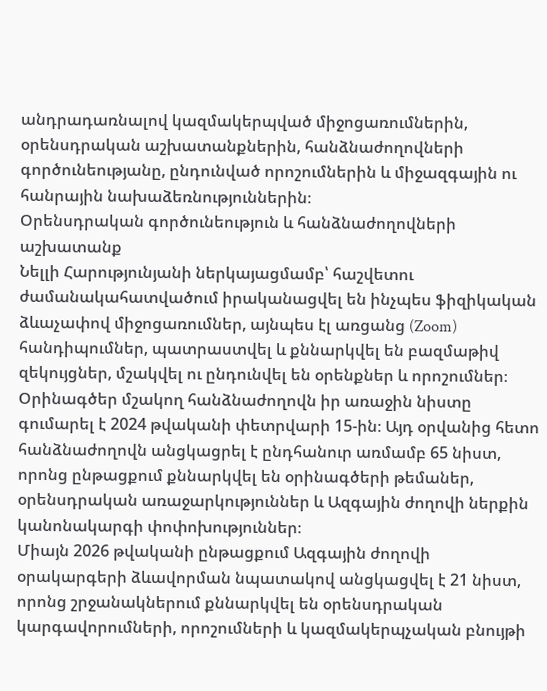անդրադառնալով կազմակերպված միջոցառումներին, օրենսդրական աշխատանքներին, հանձնաժողովների գործունեությանը, ընդունված որոշումներին և միջազգային ու հանրային նախաձեռնություններին։
Օրենսդրական գործունեություն և հանձնաժողովների աշխատանք
Նելլի Հարությունյանի ներկայացմամբ՝ հաշվետու ժամանակահատվածում իրականացվել են ինչպես ֆիզիկական ձևաչափով միջոցառումներ, այնպես էլ առցանց (Zoom) հանդիպումներ, պատրաստվել և քննարկվել են բազմաթիվ զեկույցներ, մշակվել ու ընդունվել են օրենքներ և որոշումներ։
Օրինագծեր մշակող հանձնաժողովն իր առաջին նիստը գումարել է 2024 թվականի փետրվարի 15-ին։ Այդ օրվանից հետո հանձնաժողովն անցկացրել է ընդհանուր առմամբ 65 նիստ, որոնց ընթացքում քննարկվել են օրինագծերի թեմաներ, օրենսդրական առաջարկություններ և Ազգային ժողովի ներքին կանոնակարգի փոփոխություններ։
Միայն 2026 թվականի ընթացքում Ազգային ժողովի օրակարգերի ձևավորման նպատակով անցկացվել է 21 նիստ, որոնց շրջանակներում քննարկվել են օրենսդրական կարգավորումների, որոշումների և կազմակերպչական բնույթի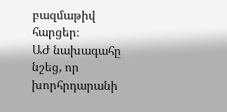բազմաթիվ հարցեր։
ԱԺ նախագահը նշեց, որ խորհրդարանի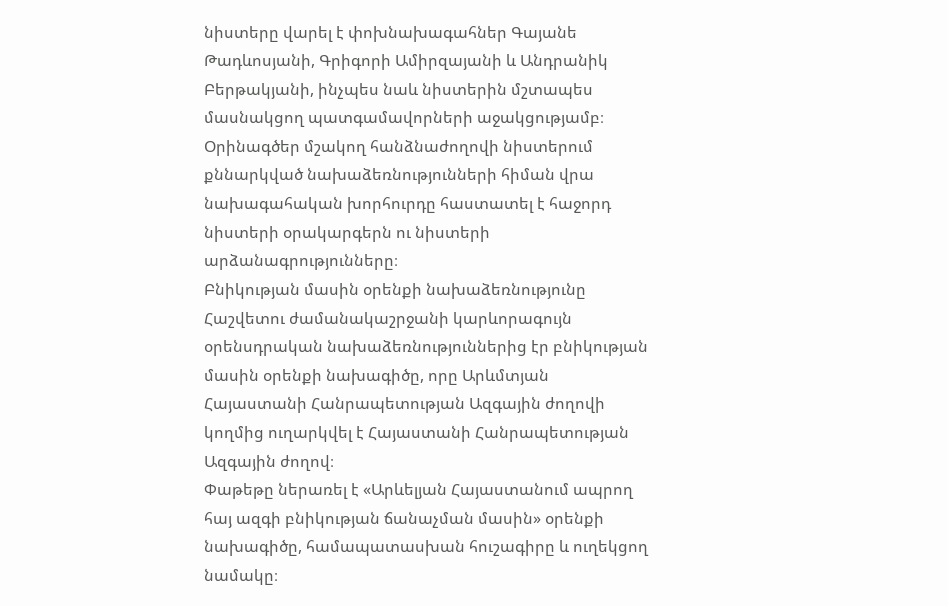նիստերը վարել է փոխնախագահներ Գայանե Թադևոսյանի, Գրիգորի Ամիրզայանի և Անդրանիկ Բերթակյանի, ինչպես նաև նիստերին մշտապես մասնակցող պատգամավորների աջակցությամբ։ Օրինագծեր մշակող հանձնաժողովի նիստերում քննարկված նախաձեռնությունների հիման վրա նախագահական խորհուրդը հաստատել է հաջորդ նիստերի օրակարգերն ու նիստերի արձանագրությունները։
Բնիկության մասին օրենքի նախաձեռնությունը
Հաշվետու ժամանակաշրջանի կարևորագույն օրենսդրական նախաձեռնություններից էր բնիկության մասին օրենքի նախագիծը, որը Արևմտյան Հայաստանի Հանրապետության Ազգային ժողովի կողմից ուղարկվել է Հայաստանի Հանրապետության Ազգային ժողով։
Փաթեթը ներառել է «Արևելյան Հայաստանում ապրող հայ ազգի բնիկության ճանաչման մասին» օրենքի նախագիծը, համապատասխան հուշագիրը և ուղեկցող նամակը։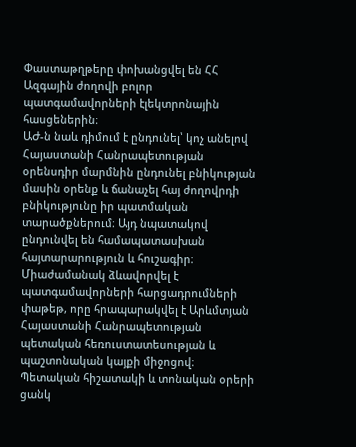Փաստաթղթերը փոխանցվել են ՀՀ Ազգային ժողովի բոլոր պատգամավորների էլեկտրոնային հասցեներին։
ԱԺ-ն նաև դիմում է ընդունել՝ կոչ անելով Հայաստանի Հանրապետության օրենսդիր մարմնին ընդունել բնիկության մասին օրենք և ճանաչել հայ ժողովրդի բնիկությունը իր պատմական տարածքներում։ Այդ նպատակով ընդունվել են համապատասխան հայտարարություն և հուշագիր։
Միաժամանակ ձևավորվել է պատգամավորների հարցադրումների փաթեթ, որը հրապարակվել է Արևմտյան Հայաստանի Հանրապետության պետական հեռուստատեսության և պաշտոնական կայքի միջոցով։
Պետական հիշատակի և տոնական օրերի ցանկ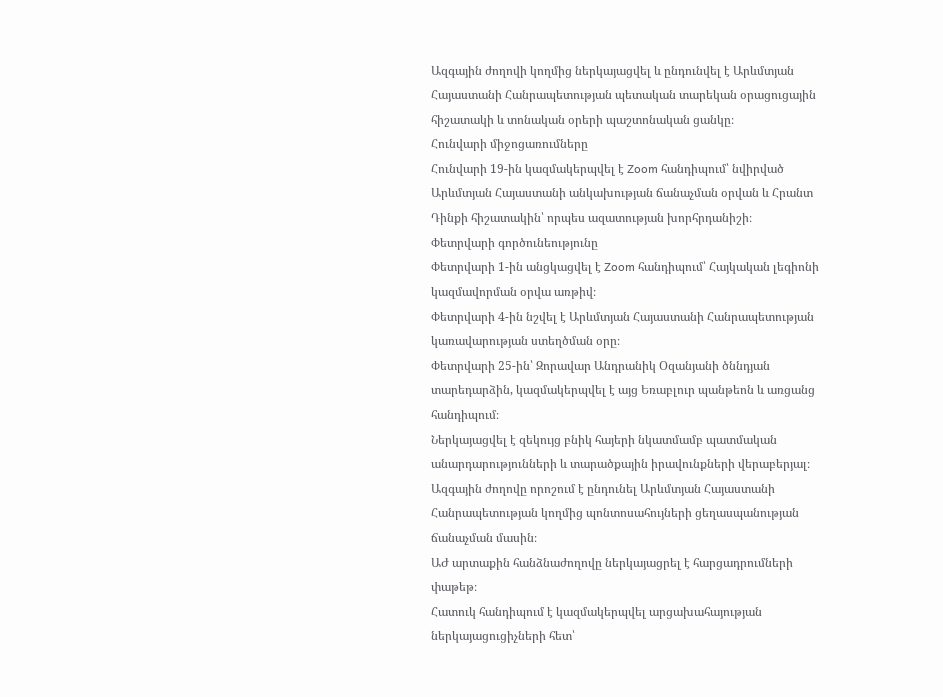Ազգային ժողովի կողմից ներկայացվել և ընդունվել է Արևմտյան Հայաստանի Հանրապետության պետական տարեկան օրացուցային հիշատակի և տոնական օրերի պաշտոնական ցանկը։
Հունվարի միջոցառումները
Հունվարի 19-ին կազմակերպվել է Zoom հանդիպում՝ նվիրված Արևմտյան Հայաստանի անկախության ճանաչման օրվան և Հրանտ Դինքի հիշատակին՝ որպես ազատության խորհրդանիշի։
Փետրվարի գործունեությունը
Փետրվարի 1-ին անցկացվել է Zoom հանդիպում՝ Հայկական լեգիոնի կազմավորման օրվա առթիվ։
Փետրվարի 4-ին նշվել է Արևմտյան Հայաստանի Հանրապետության կառավարության ստեղծման օրը։
Փետրվարի 25-ին՝ Զորավար Անդրանիկ Օզանյանի ծննդյան տարեդարձին, կազմակերպվել է այց Եռաբլուր պանթեոն և առցանց հանդիպում։
Ներկայացվել է զեկույց բնիկ հայերի նկատմամբ պատմական անարդարությունների և տարածքային իրավունքների վերաբերյալ։
Ազգային ժողովը որոշում է ընդունել Արևմտյան Հայաստանի Հանրապետության կողմից պոնտոսահույների ցեղասպանության ճանաչման մասին։
ԱԺ արտաքին հանձնաժողովը ներկայացրել է հարցադրումների փաթեթ։
Հատուկ հանդիպում է կազմակերպվել արցախահայության ներկայացուցիչների հետ՝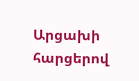Արցախի հարցերով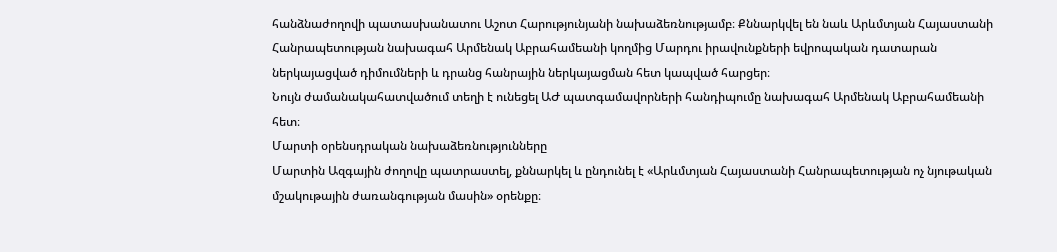հանձնաժողովի պատասխանատու Աշոտ Հարությունյանի նախաձեռնությամբ։ Քննարկվել են նաև Արևմտյան Հայաստանի Հանրապետության նախագահ Արմենակ Աբրահամեանի կողմից Մարդու իրավունքների եվրոպական դատարան ներկայացված դիմումների և դրանց հանրային ներկայացման հետ կապված հարցեր։
Նույն ժամանակահատվածում տեղի է ունեցել ԱԺ պատգամավորների հանդիպումը նախագահ Արմենակ Աբրահամեանի հետ։
Մարտի օրենսդրական նախաձեռնությունները
Մարտին Ազգային ժողովը պատրաստել, քննարկել և ընդունել է «Արևմտյան Հայաստանի Հանրապետության ոչ նյութական մշակութային ժառանգության մասին» օրենքը։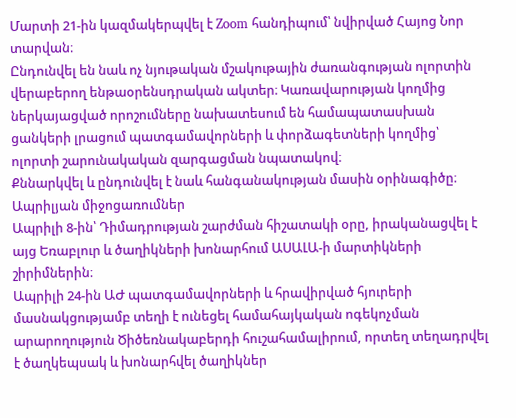Մարտի 21-ին կազմակերպվել է Zoom հանդիպում՝ նվիրված Հայոց Նոր տարվան։
Ընդունվել են նաև ոչ նյութական մշակութային ժառանգության ոլորտին վերաբերող ենթաօրենսդրական ակտեր։ Կառավարության կողմից ներկայացված որոշումները նախատեսում են համապատասխան ցանկերի լրացում պատգամավորների և փորձագետների կողմից՝ ոլորտի շարունակական զարգացման նպատակով։
Քննարկվել և ընդունվել է նաև հանգանակության մասին օրինագիծը։
Ապրիլյան միջոցառումներ
Ապրիլի 8-ին՝ Դիմադրության շարժման հիշատակի օրը, իրականացվել է այց Եռաբլուր և ծաղիկների խոնարհում ԱՍԱԼԱ-ի մարտիկների շիրիմներին։
Ապրիլի 24-ին ԱԺ պատգամավորների և հրավիրված հյուրերի մասնակցությամբ տեղի է ունեցել համահայկական ոգեկոչման արարողություն Ծիծեռնակաբերդի հուշահամալիրում, որտեղ տեղադրվել է ծաղկեպսակ և խոնարհվել ծաղիկներ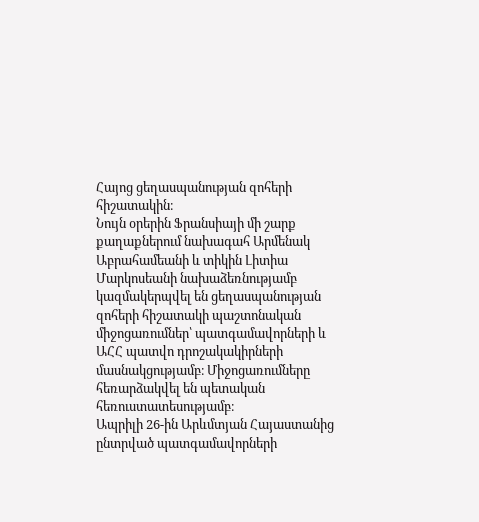Հայոց ցեղասպանության զոհերի հիշատակին։
Նույն օրերին Ֆրանսիայի մի շարք քաղաքներում նախագահ Արմենակ Աբրահամեանի և տիկին Լիտիա Մարկոսեանի նախաձեռնությամբ կազմակերպվել են ցեղասպանության զոհերի հիշատակի պաշտոնական միջոցառումներ՝ պատգամավորների և ԱՀՀ պատվո դրոշակակիրների մասնակցությամբ։ Միջոցառումները հեռարձակվել են պետական հեռուստատեսությամբ։
Ապրիլի 26-ին Արևմտյան Հայաստանից ընտրված պատգամավորների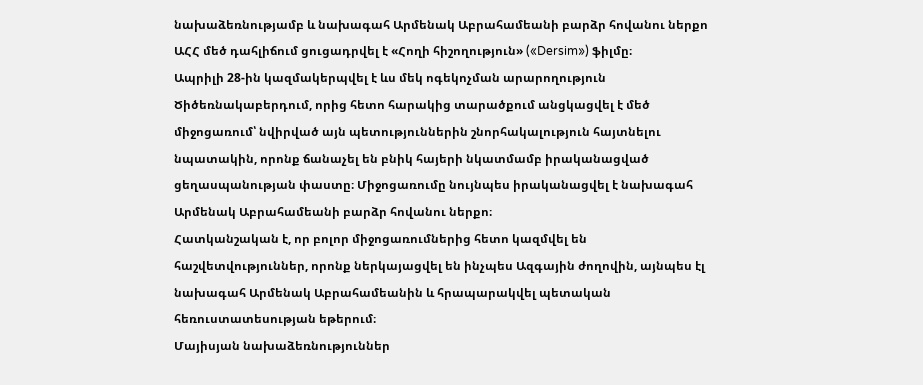նախաձեռնությամբ և նախագահ Արմենակ Աբրահամեանի բարձր հովանու ներքո ԱՀՀ մեծ դահլիճում ցուցադրվել է «Հողի հիշողություն» («Dersim») ֆիլմը։
Ապրիլի 28-ին կազմակերպվել է ևս մեկ ոգեկոչման արարողություն Ծիծեռնակաբերդում, որից հետո հարակից տարածքում անցկացվել է մեծ միջոցառում՝ նվիրված այն պետություններին շնորհակալություն հայտնելու նպատակին, որոնք ճանաչել են բնիկ հայերի նկատմամբ իրականացված ցեղասպանության փաստը։ Միջոցառումը նույնպես իրականացվել է նախագահ Արմենակ Աբրահամեանի բարձր հովանու ներքո։
Հատկանշական է, որ բոլոր միջոցառումներից հետո կազմվել են հաշվետվություններ, որոնք ներկայացվել են ինչպես Ազգային ժողովին, այնպես էլ նախագահ Արմենակ Աբրահամեանին և հրապարակվել պետական հեռուստատեսության եթերում։
Մայիսյան նախաձեռնություններ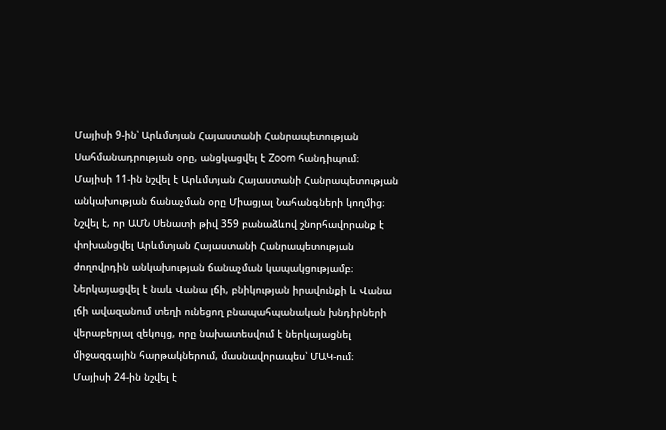Մայիսի 9-ին՝ Արևմտյան Հայաստանի Հանրապետության Սահմանադրության օրը, անցկացվել է Zoom հանդիպում։
Մայիսի 11-ին նշվել է Արևմտյան Հայաստանի Հանրապետության անկախության ճանաչման օրը Միացյալ Նահանգների կողմից։ Նշվել է, որ ԱՄՆ Սենատի թիվ 359 բանաձևով շնորհավորանք է փոխանցվել Արևմտյան Հայաստանի Հանրապետության ժողովրդին անկախության ճանաչման կապակցությամբ։
Ներկայացվել է նաև Վանա լճի, բնիկության իրավունքի և Վանա լճի ավազանում տեղի ունեցող բնապահպանական խնդիրների վերաբերյալ զեկույց, որը նախատեսվում է ներկայացնել միջազգային հարթակներում, մասնավորապես՝ ՄԱԿ-ում։
Մայիսի 24-ին նշվել է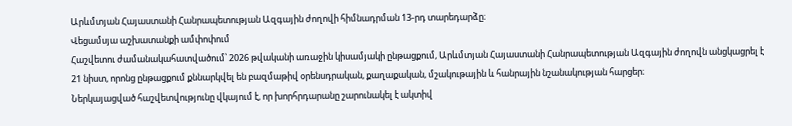Արևմտյան Հայաստանի Հանրապետության Ազգային ժողովի հիմնադրման 13-րդ տարեդարձը։
Վեցամսյա աշխատանքի ամփոփում
Հաշվետու ժամանակահատվածում՝ 2026 թվականի առաջին կիսամյակի ընթացքում, Արևմտյան Հայաստանի Հանրապետության Ազգային ժողովն անցկացրել է 21 նիստ, որոնց ընթացքում քննարկվել են բազմաթիվ օրենսդրական, քաղաքական, մշակութային և հանրային նշանակության հարցեր։
Ներկայացված հաշվետվությունը վկայում է, որ խորհրդարանը շարունակել է ակտիվ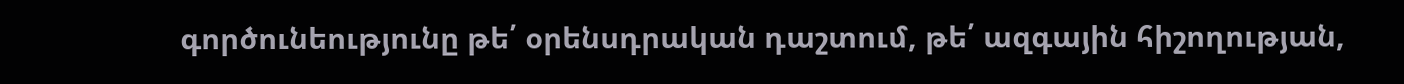գործունեությունը թե՛ օրենսդրական դաշտում, թե՛ ազգային հիշողության,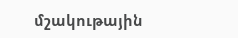մշակութային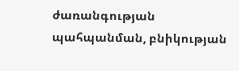ժառանգության պահպանման, բնիկության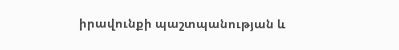իրավունքի պաշտպանության և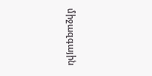միջազգային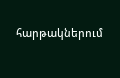հարթակներում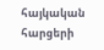հայկական հարցերի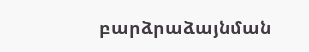բարձրաձայնման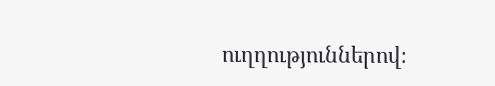ուղղություններով։